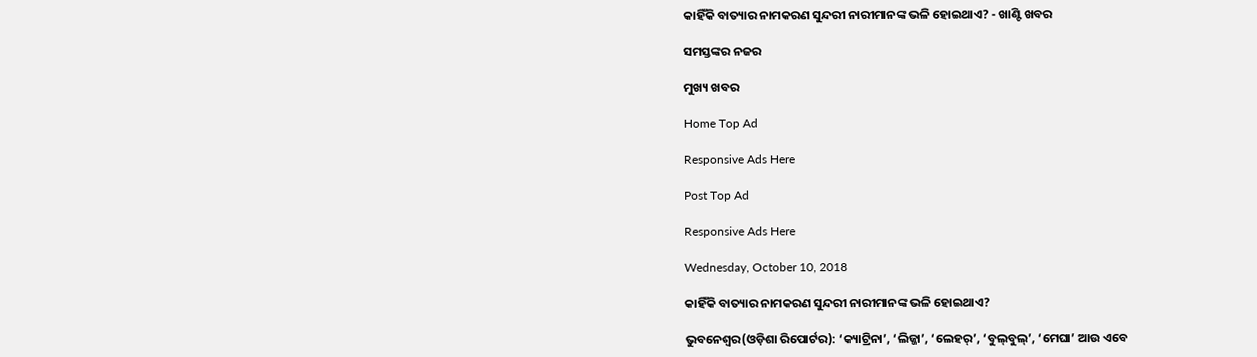କାହିଁକି ବାତ୍ୟାର ନାମକରଣ ସୁନ୍ଦରୀ ନାରୀମାନଙ୍କ ଭଳି ହୋଇଥାଏ? - ଖାଣ୍ଟି ଖବର

ସମସ୍ତଙ୍କର ନଜର

ମୁଖ୍ୟ ଖବର

Home Top Ad

Responsive Ads Here

Post Top Ad

Responsive Ads Here

Wednesday, October 10, 2018

କାହିଁକି ବାତ୍ୟାର ନାମକରଣ ସୁନ୍ଦରୀ ନାରୀମାନଙ୍କ ଭଳି ହୋଇଥାଏ?

ଭୁବନେଶ୍ୱର(ଓଡ଼ିଶା ରିପୋର୍ଟର): ‘କ୍ୟାଟ୍ରିନା’, ‘ଲିଜ୍ଜା’, ‘ଲେହର୍‌’, ‘ବୁଲ୍‌ବୁଲ୍‌’, ‘ମେଘା’ ଆଉ ଏବେ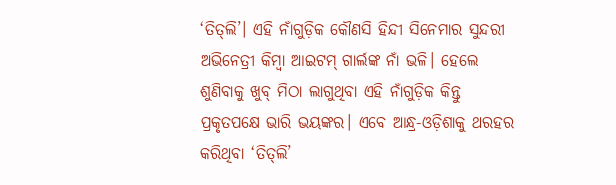‘ତିତ୍‌ଲି’। ଏହି ନାଁଗୁଡ଼ିକ କୌଣସି ହିନ୍ଦୀ ସିନେମାର ସୁନ୍ଦରୀ ଅଭିନେତ୍ରୀ କିମ୍ବା ଆଇଟମ୍‌ ଗାର୍ଲଙ୍କ ନାଁ ଭଳି। ହେଲେ ଶୁଣିବାକୁ ଖୁବ୍‌ ମିଠା ଲାଗୁଥିବା ଏହି ନାଁଗୁଡ଼ିକ କିନ୍ତୁ ପ୍ରକୃତପକ୍ଷେ ଭାରି ଭୟଙ୍କର। ଏବେ ଆନ୍ଧ୍ର-ଓଡ଼ିଶାକୁ ଥରହର କରିଥିବା ‘ତିତ୍‌ଲି’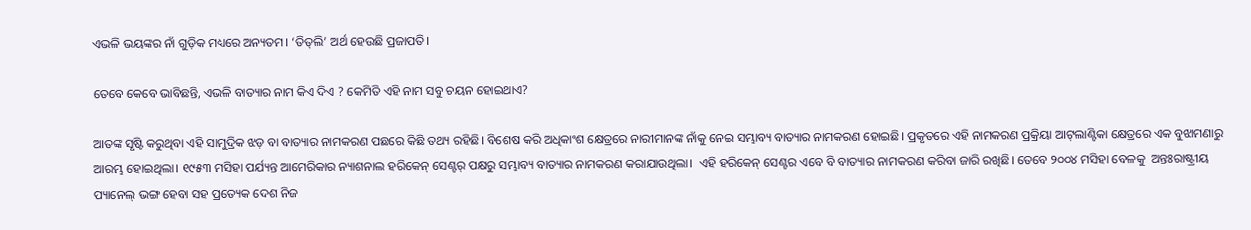ଏଭଳି ଭୟଙ୍କର ନାଁ ଗୁଡ଼ିକ ମଧ୍ୟରେ ଅନ୍ୟତମ। ‘ତିତ୍‌ଲି’ ଅର୍ଥ ହେଉଛି ପ୍ରଜାପତି।

ତେବେ କେବେ ଭାବିଛନ୍ତି, ଏଭଳି ବାତ୍ୟାର ନାମ କିଏ ଦିଏ ? କେମିତି ଏହି ନାମ ସବୁ ଚୟନ ହୋଇଥାଏ?

ଆତଙ୍କ ସୃଷ୍ଟି କରୁଥିବା ଏହି ସାମୁଦ୍ରିକ ଝଡ଼ ବା ବାତ୍ୟାର ନାମକରଣ ପଛରେ କିଛି ତଥ୍ୟ ରହିଛି। ବିଶେଷ କରି ଅଧିକାଂଶ କ୍ଷେତ୍ରରେ ନାରୀମାନଙ୍କ ନାଁକୁ ନେଇ ସମ୍ଭାବ୍ୟ ବାତ୍ୟାର ନାମକରଣ ହୋଇଛି। ପ୍ରକୃତରେ ଏହି ନାମକରଣ ପ୍ରକ୍ରିୟା ଆଟ୍‌ଲାଣ୍ଟିକା କ୍ଷେତ୍ରରେ ଏକ ବୁଝାମଣାରୁ ଆରମ୍ଭ ହୋଇଥିଲା। ୧୯୫୩ ମସିହା ପର୍ଯ୍ୟନ୍ତ ଆମେରିକାର ନ୍ୟାଶନାଲ ହରିକେନ୍‌ ସେଣ୍ଟର୍‌ ପକ୍ଷରୁ ସମ୍ଭାବ୍ୟ ବାତ୍ୟାର ନାମକରଣ କରାଯାଉଥିଲା।  ଏହି ହରିକେନ୍‌ ସେଣ୍ଟର ଏବେ ବି ବାତ୍ୟାର ନାମକରଣ କରିବା ଜାରି ରଖିଛି। ତେବେ ୨୦୦୪ ମସିହା ବେଳକୁ  ଅନ୍ତଃରାଷ୍ଟ୍ରୀୟ ପ୍ୟାନେଲ୍‌ ଭଙ୍ଗ ହେବା ସହ ପ୍ରତ୍ୟେକ ଦେଶ ନିଜ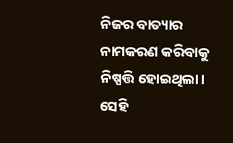ନିଜର ବାତ୍ୟାର ନାମକରଣ କରିବାକୁ ନିଷ୍ପତ୍ତି ହୋଇଥିଲା। ସେହି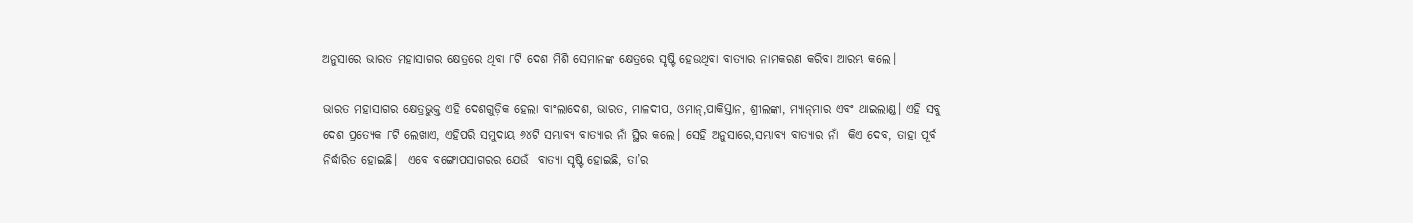ଅନୁସାରେ ଭାରତ ମହାସାଗର କ୍ଷେତ୍ରରେ ଥିବା ୮ଟି ଦେଶ ମିଶି ସେମାନଙ୍କ କ୍ଷେତ୍ରରେ ସୃଷ୍ଟି ହେଉଥିବା ବାତ୍ୟାର ନାମକରଣ କରିବା ଆରମ୍ଭ କଲେ।

ଭାରତ ମହାସାଗର କ୍ଷେତ୍ରଭୁକ୍ତ ଏହି ଦେଶଗୁଡ଼ିକ ହେଲା ବାଂଲାଦେଶ, ଭାରତ, ମାଳଦୀପ, ଓମାନ୍‌,ପାକିସ୍ତାନ, ଶ୍ରୀଲଙ୍କା, ମ୍ୟାନ୍‌ମାର ଏବଂ ଥାଇଲାଣ୍ଡ। ଏହି ସବୁ ଦେଶ ପ୍ରତ୍ୟେକ ୮ଟି ଲେଖାଏ, ଏହିପରି ସମୁଦାୟ ୬୪ଟି ସମ୍ଭାବ୍ୟ ବାତ୍ୟାର ନାଁ ସ୍ଥିର କଲେ। ସେହି ଅନୁସାରେ,ସମ୍ଭାବ୍ୟ ବାତ୍ୟାର ନାଁ  କିଏ ଦେବ, ତାହା ପୂର୍ବ ନିର୍ଦ୍ଧାରିତ ହୋଇଛି।  ଏବେ ବଙ୍ଗୋପସାଗରର ଯେଉଁ  ବାତ୍ୟା ସୃଷ୍ଟି ହୋଇଛି, ତା’ର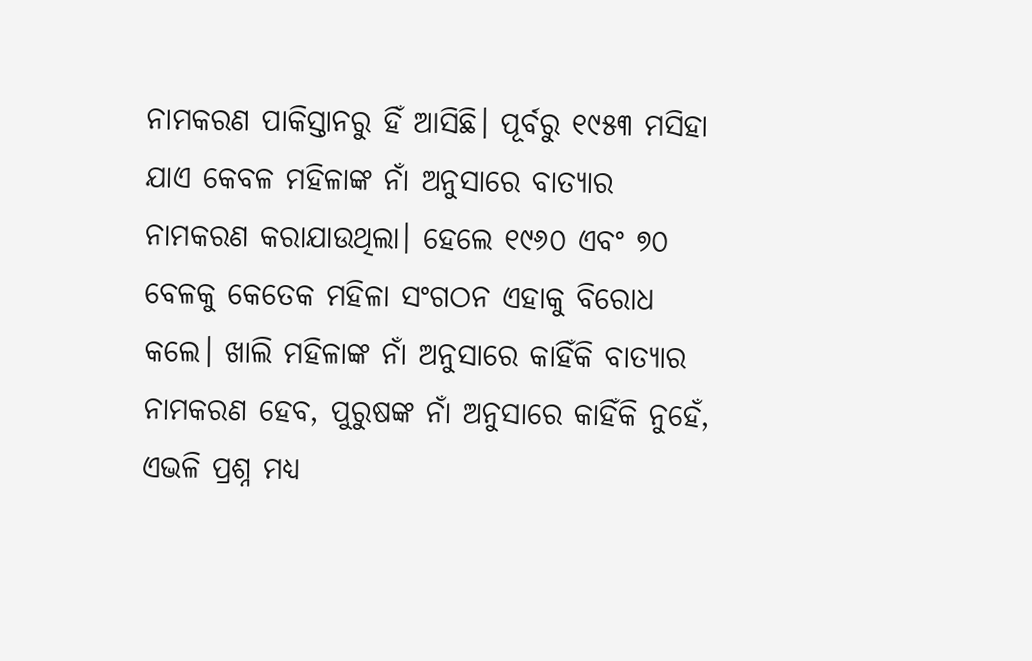ନାମକରଣ ପାକିସ୍ତାନରୁ ହିଁ ଆସିଛି। ପୂର୍ବରୁ ୧୯୫୩ ମସିହା ଯାଏ କେବଳ ମହିଳାଙ୍କ ନାଁ ଅନୁସାରେ ବାତ୍ୟାର ନାମକରଣ କରାଯାଉଥିଲା। ହେଲେ ୧୯୬୦ ଏବଂ ୭୦ ବେଳକୁ କେତେକ ମହିଳା ସଂଗଠନ ଏହାକୁ ବିରୋଧ କଲେ। ଖାଲି ମହିଳାଙ୍କ ନାଁ ଅନୁସାରେ କାହିଁକି ବାତ୍ୟାର ନାମକରଣ ହେବ, ପୁରୁଷଙ୍କ ନାଁ ଅନୁସାରେ କାହିଁକି ନୁହେଁ, ଏଭଳି ପ୍ରଶ୍ନ ମଧ୍ୟ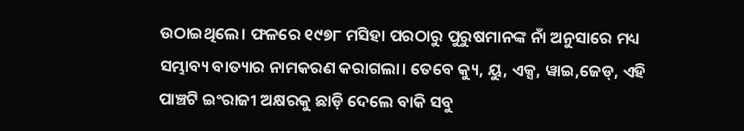ଉଠାଇଥିଲେ। ଫଳରେ ୧୯୭୮ ମସିହା ପରଠାରୁ ପୁରୁଷମାନଙ୍କ ନାଁ ଅନୁସାରେ ମଧ୍ୟ ସମ୍ଭାବ୍ୟ ବାତ୍ୟାର ନାମକରଣ କରାଗଲା। ତେବେ କ୍ୟୁ, ୟୁ, ଏକ୍ସ, ୱାଇ,ଜେଡ୍‍, ଏହି ପାଞ୍ଚଟି ଇଂରାଜୀ ଅକ୍ଷରକୁ ଛାଡ଼ି ଦେଲେ ବାକି ସବୁ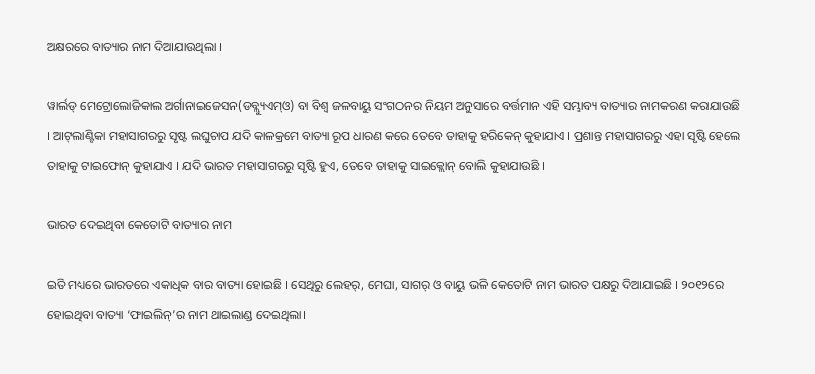ଅକ୍ଷରରେ ବାତ୍ୟାର ନାମ ଦିଆଯାଉଥିଲା ।

ୱାର୍ଲଡ୍‌ ମେଟ୍ରୋଲୋଜିକାଲ ଅର୍ଗାନାଇଜେସନ(ଡବ୍ଲ୍ୟୁଏମ୍‍ଓ) ବା ବିଶ୍ୱ ଜଳବାୟୁ ସଂଗଠନର ନିୟମ ଅନୁସାରେ ବର୍ତ୍ତମାନ ଏହି ସମ୍ଭାବ୍ୟ ବାତ୍ୟାର ନାମକରଣ କରାଯାଉଛି । ଆଟ୍‌ଲାଣ୍ଟିକା ମହାସାଗରରୁ ସୃଷ୍ଟ ଲଘୁଚାପ ଯଦି କାଳକ୍ରମେ ବାତ୍ୟା ରୂପ ଧାରଣ କରେ ତେବେ ତାହାକୁ ହରିକେନ୍‍ କୁହାଯାଏ । ପ୍ରଶାନ୍ତ ମହାସାଗରରୁ ଏହା ସୃଷ୍ଟି ହେଲେ ତାହାକୁ ଟାଇଫୋନ୍‌ କୁହାଯାଏ । ଯଦି ଭାରତ ମହାସାଗରରୁ ସୃଷ୍ଟି ହୁଏ, ତେବେ ତାହାକୁ ସାଇକ୍ଲୋନ୍‌ ବୋଲି କୁହାଯାଉଛି ।

ଭାରତ ଦେଇଥିବା କେତୋଟି ବାତ୍ୟାର ନାମ

ଇତି ମଧ୍ୟରେ ଭାରତରେ ଏକାଧିକ ବାର ବାତ୍ୟା ହୋଇଛି । ସେଥିରୁ ଲେହର୍‌, ମେଘା, ସାଗର୍‌ ଓ ବାୟୁ ଭଳି କେତୋଟି ନାମ ଭାରତ ପକ୍ଷରୁ ଦିଆଯାଇଛି । ୨୦୧୨ରେ ହୋଇଥିବା ବାତ୍ୟା ‘ଫାଇଲିନ୍‌’ର ନାମ ଥାଇଲାଣ୍ଡ ଦେଇଥିଲା।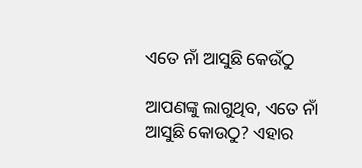ଏତେ ନାଁ ଆସୁଛି କେଉଁଠୁ

ଆପଣଙ୍କୁ ଲାଗୁଥିବ, ଏତେ ନାଁ ଆସୁଛି କୋଉଠୁ? ଏହାର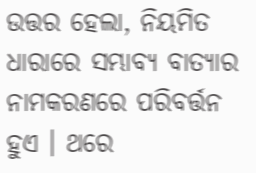ଉତ୍ତର ହେଲା, ନିୟମିତ ଧାରାରେ ସମ୍ଭାବ୍ୟ ବାତ୍ୟାର ନାମକରଣରେ ପରିବର୍ତ୍ତନ ହୁଏ । ଥରେ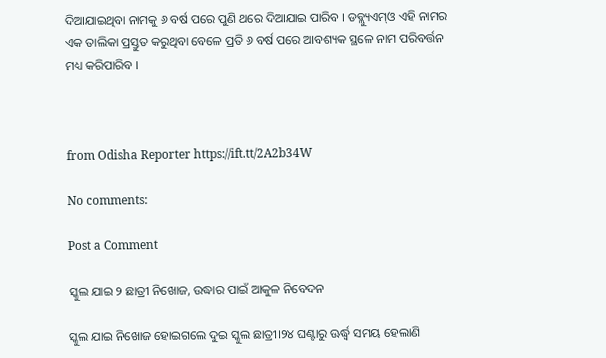ଦିଆଯାଇଥିବା ନାମକୁ ୬ ବର୍ଷ ପରେ ପୁଣି ଥରେ ଦିଆଯାଇ ପାରିବ । ଡବ୍ଲ୍ୟୁଏମ୍‌ଓ ଏହି ନାମର ଏକ ତାଲିକା ପ୍ରସ୍ତୁତ କରୁଥିବା ବେଳେ ପ୍ରତି ୬ ବର୍ଷ ପରେ ଆବଶ୍ୟକ ସ୍ଥଳେ ନାମ ପରିବର୍ତ୍ତନ ମଧ୍ୟ କରିପାରିବ ।



from Odisha Reporter https://ift.tt/2A2b34W

No comments:

Post a Comment

ସ୍କୁଲ ଯାଇ ୨ ଛାତ୍ରୀ ନିଖୋଜ, ଉଦ୍ଧାର ପାଇଁ ଆକୁଳ ନିବେଦନ

ସ୍କୁଲ ଯାଇ ନିଖୋଜ ହୋଇଗଲେ ଦୁଇ ସ୍କୁଲ ଛାତ୍ରୀ।୨୪ ଘଣ୍ଟାରୁ ଊର୍ଦ୍ଧ୍ୱ ସମୟ ହେଲାଣି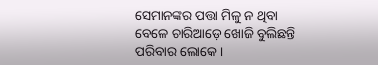ସେମାନଙ୍କର ପତ୍ତା ମିଳୁ ନ ଥିବା ବେଳେ ଚାରିଆଡ଼େ ଖୋଜି ବୁଲିଛନ୍ତି ପରିବାର ଲୋକେ।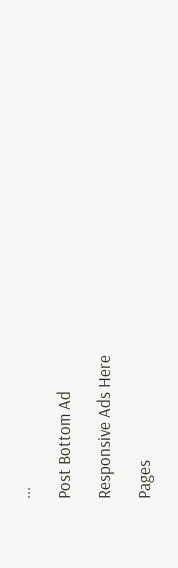...

Post Bottom Ad

Responsive Ads Here

Pages